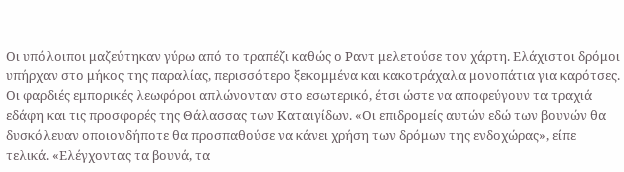Οι υπόλοιποι μαζεύτηκαν γύρω από το τραπέζι καθώς ο Ραντ μελετούσε τον χάρτη. Ελάχιστοι δρόμοι υπήρχαν στο μήκος της παραλίας, περισσότερο ξεκομμένα και κακοτράχαλα μονοπάτια για καρότσες. Οι φαρδιές εμπορικές λεωφόροι απλώνονταν στο εσωτερικό, έτσι ώστε να αποφεύγουν τα τραχιά εδάφη και τις προσφορές της Θάλασσας των Καταιγίδων. «Οι επιδρομείς αυτών εδώ των βουνών θα δυσκόλευαν οποιονδήποτε θα προσπαθούσε να κάνει χρήση των δρόμων της ενδοχώρας», είπε τελικά. «Ελέγχοντας τα βουνά, τα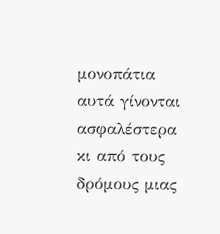μονοπάτια αυτά γίνονται ασφαλέστερα κι από τους δρόμους μιας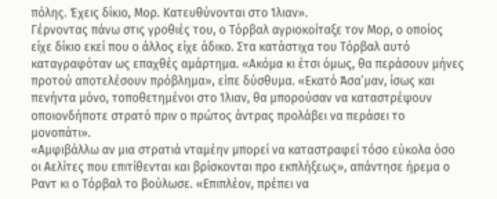πόλης. Έχεις δίκιο, Μορ. Κατευθύνονται στο Ίλιαν».
Γέρνοντας πάνω στις γροθιές του, ο Τόρβαλ αγριοκοίταξε τον Μορ, ο οποίος είχε δίκιο εκεί που ο άλλος είχε άδικο. Στα κατάστιχα του Τόρβαλ αυτό καταγραφόταν ως επαχθές αμάρτημα. «Ακόμα κι έτσι όμως, θα περάσουν μήνες προτού αποτελέσουν πρόβλημα», είπε δύσθυμα. «Εκατό Άσα’μαν, ίσως και πενήντα μόνο, τοποθετημένοι στο Ίλιαν, θα μπορούσαν να καταστρέψουν οποιονδήποτε στρατό πριν ο πρώτος άντρας προλάβει να περάσει το μονοπάτι».
«Αμφιβάλλω αν μια στρατιά νταμέην μπορεί να καταστραφεί τόσο εύκολα όσο οι Αελίτες που επιτίθενται και βρίσκονται προ εκπλήξεως», απάντησε ήρεμα ο Ραντ κι ο Τόρβαλ το βούλωσε. «Επιπλέον, πρέπει να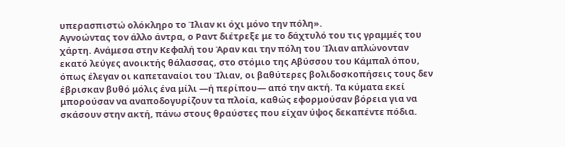υπερασπιστώ ολόκληρο το Ίλιαν κι όχι μόνο την πόλη».
Αγνοώντας τον άλλο άντρα, ο Ραντ διέτρεξε με το δάχτυλό του τις γραμμές του χάρτη. Ανάμεσα στην Κεφαλή του Άραν και την πόλη του Ίλιαν απλώνονταν εκατό λεύγες ανοικτής θάλασσας, στο στόμιο της Αβύσσου του Κάμπαλ όπου, όπως έλεγαν οι καπεταναίοι του Ίλιαν, οι βαθύτερες βολιδοσκοπήσεις τους δεν έβρισκαν βυθό μόλις ένα μίλι —ή περίπου— από την ακτή. Τα κύματα εκεί μπορούσαν να αναποδογυρίζουν τα πλοία, καθώς εφορμούσαν βόρεια για να σκάσουν στην ακτή, πάνω στους θραύστες που είχαν ύψος δεκαπέντε πόδια.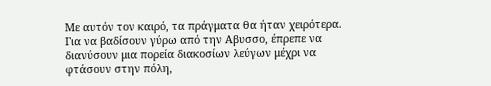Με αυτόν τον καιρό, τα πράγματα θα ήταν χειρότερα. Για να βαδίσουν γύρω από την Αβυσσο, έπρεπε να διανύσουν μια πορεία διακοσίων λεύγων μέχρι να φτάσουν στην πόλη,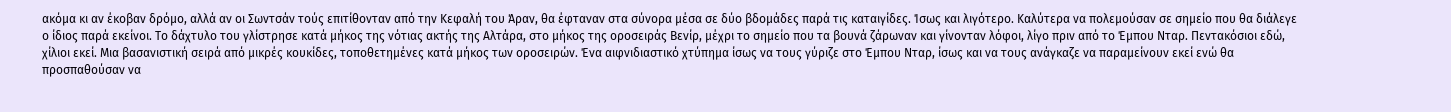ακόμα κι αν έκοβαν δρόμο, αλλά αν οι Σωντσάν τούς επιτίθονταν από την Κεφαλή του Άραν, θα έφταναν στα σύνορα μέσα σε δύο βδομάδες παρά τις καταιγίδες. Ίσως και λιγότερο. Καλύτερα να πολεμούσαν σε σημείο που θα διάλεγε ο ίδιος παρά εκείνοι. Το δάχτυλο του γλίστρησε κατά μήκος της νότιας ακτής της Αλτάρα, στο μήκος της οροσειράς Βενίρ, μέχρι το σημείο που τα βουνά ζάρωναν και γίνονταν λόφοι, λίγο πριν από το Έμπου Νταρ. Πεντακόσιοι εδώ, χίλιοι εκεί. Μια βασανιστική σειρά από μικρές κουκίδες, τοποθετημένες κατά μήκος των οροσειρών. Ένα αιφνιδιαστικό χτύπημα ίσως να τους γύριζε στο Έμπου Νταρ, ίσως και να τους ανάγκαζε να παραμείνουν εκεί ενώ θα προσπαθούσαν να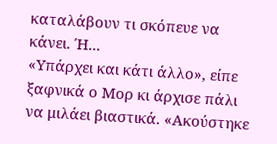καταλάβουν τι σκόπευε να κάνει. Ή...
«Υπάρχει και κάτι άλλο», είπε ξαφνικά ο Μορ κι άρχισε πάλι να μιλάει βιαστικά. «Ακούστηκε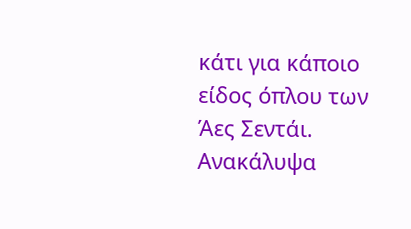κάτι για κάποιο είδος όπλου των Άες Σεντάι. Ανακάλυψα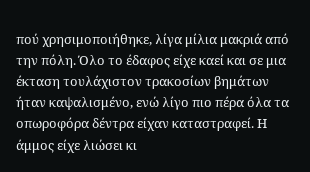πού χρησιμοποιήθηκε, λίγα μίλια μακριά από την πόλη. Όλο το έδαφος είχε καεί και σε μια έκταση τουλάχιστον τρακοσίων βημάτων ήταν καψαλισμένο, ενώ λίγο πιο πέρα όλα τα οπωροφόρα δέντρα είχαν καταστραφεί. Η άμμος είχε λιώσει κι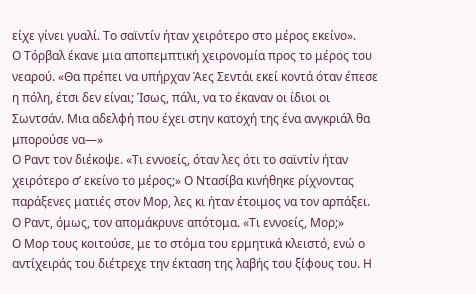είχε γίνει γυαλί. Το σαϊντίν ήταν χειρότερο στο μέρος εκείνο».
Ο Τόρβαλ έκανε μια αποπεμπτική χειρονομία προς το μέρος του νεαρού. «Θα πρέπει να υπήρχαν Άες Σεντάι εκεί κοντά όταν έπεσε η πόλη, έτσι δεν είναι; Ίσως, πάλι, να το έκαναν οι ίδιοι οι Σωντσάν. Μια αδελφή που έχει στην κατοχή της ένα ανγκριάλ θα μπορούσε να—»
Ο Ραντ τον διέκοψε. «Τι εννοείς, όταν λες ότι το σαϊντίν ήταν χειρότερο σ’ εκείνο το μέρος;» Ο Ντασίβα κινήθηκε ρίχνοντας παράξενες ματιές στον Μορ, λες κι ήταν έτοιμος να τον αρπάξει. Ο Ραντ, όμως, τον απομάκρυνε απότομα. «Τι εννοείς, Μορ;»
Ο Μορ τους κοιτούσε, με το στόμα του ερμητικά κλειστό, ενώ ο αντίχειράς του διέτρεχε την έκταση της λαβής του ξίφους του. Η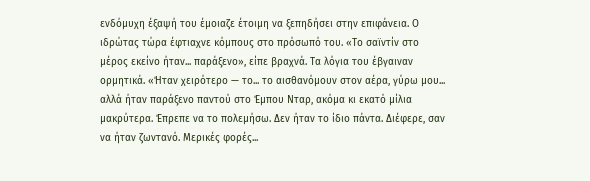ενδόμυχη έξαψή του έμοιαζε έτοιμη να ξεπηδήσει στην επιφάνεια. Ο ιδρώτας τώρα έφτιαχνε κόμπους στο πρόσωπό του. «Το σαϊντίν στο μέρος εκείνο ήταν... παράξενο», είπε βραχνά. Τα λόγια του έβγαιναν ορμητικά. «Ήταν χειρότερο — το... το αισθανόμουν στον αέρα, γύρω μου... αλλά ήταν παράξενο παντού στο Έμπου Νταρ, ακόμα κι εκατό μίλια μακρύτερα. Έπρεπε να το πολεμήσω. Δεν ήταν το ίδιο πάντα. Διέφερε, σαν να ήταν ζωντανό. Μερικές φορές...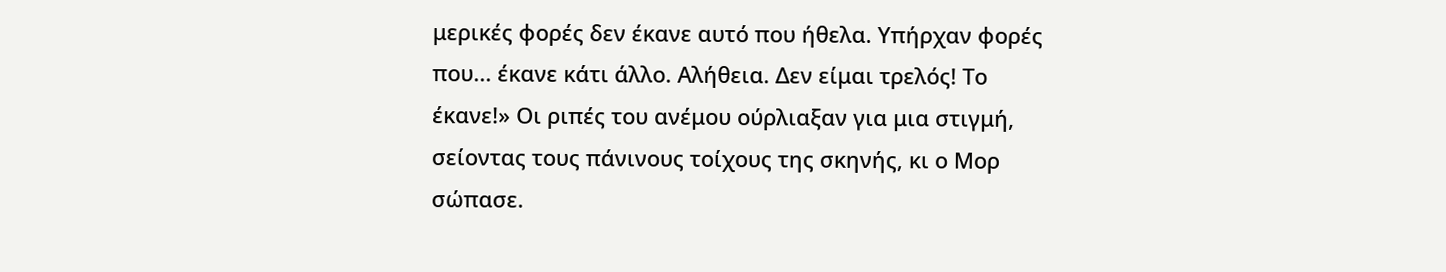μερικές φορές δεν έκανε αυτό που ήθελα. Υπήρχαν φορές που... έκανε κάτι άλλο. Αλήθεια. Δεν είμαι τρελός! Το έκανε!» Οι ριπές του ανέμου ούρλιαξαν για μια στιγμή, σείοντας τους πάνινους τοίχους της σκηνής, κι ο Μορ σώπασε.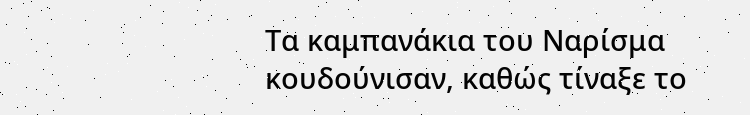Τα καμπανάκια του Ναρίσμα κουδούνισαν, καθώς τίναξε το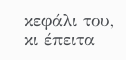κεφάλι του, κι έπειτα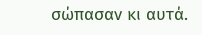σώπασαν κι αυτά.